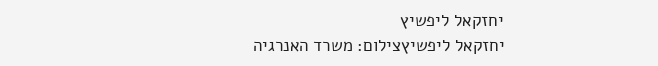יחזקאל ליפשיץ
יחזקאל ליפשיץצילום: משרד האנרגיה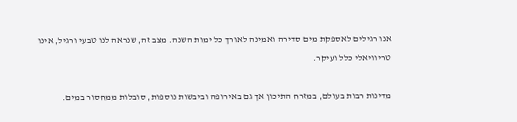אנו רגילים לאספקת מים סדירה ואמינה לאורך כל ימות השנה. מצב זה, שנראה לנו טבעי ורגיל, אינו טריוויאלי כלל ועיקר.

מדינות רבות בעולם, במזרח התיכון אך גם באירופה וביבשות נוספות, סובלות ממחסור במים.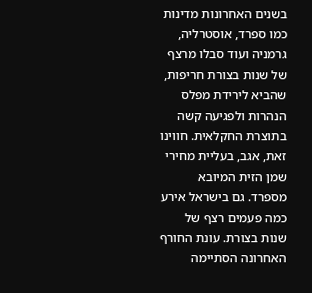בשנים האחרונות מדינות כמו ספרד, אוסטרליה, גרמניה ועוד סבלו מרצף של שנות בצורת חריפות, שהביא לירידת מפלס הנהרות ולפגיעה קשה בתוצרת החקלאית. חווינו זאת, אגב, בעליית מחירי שמן הזית המיובא מספרד. גם בישראל אירע כמה פעמים רצף של שנות בצורת. עונת החורף האחרונה הסתיימה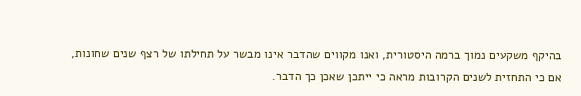בהיקף משקעים נמוך ברמה היסטורית, ואנו מקווים שהדבר אינו מבשר על תחילתו של רצף שנים שחונות, אם כי התחזית לשנים הקרובות מראה כי ייתכן שאכן כך הדבר.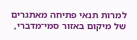למרות תנאי פתיחה מאתגרים של מיקום באזור סמי־מדברי,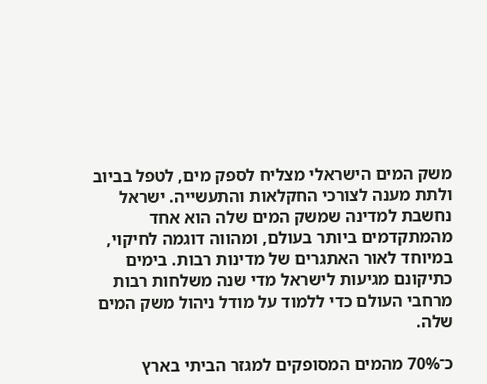משק המים הישראלי מצליח לספק מים, לטפל בביוב ולתת מענה לצורכי החקלאות והתעשייה. ישראל נחשבת למדינה שמשק המים שלה הוא אחד מהמתקדמים ביותר בעולם, ומהווה דוגמה לחיקוי, במיוחד לאור האתגרים של מדינות רבות. בימים כתיקונם מגיעות לישראל מדי שנה משלחות רבות מרחבי העולם כדי ללמוד על מודל ניהול משק המים שלה.

כ־70% מהמים המסופקים למגזר הביתי בארץ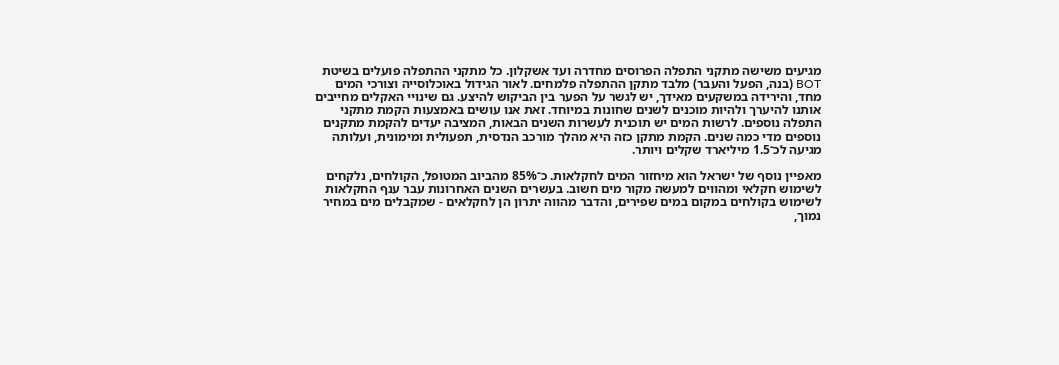מגיעים משישה מתקני התפלה הפרוסים מחדרה ועד אשקלון. כל מתקני ההתפלה פועלים בשיטת BOT (בנה, הפעל והעבר) מלבד מתקן ההתפלה פלמחים. לאור הגידול באוכלוסייה וצורכי המים מחד, והירידה במשקעים מאידך, יש לגשר על הפער בין הביקוש להיצע. גם שינויי האקלים מחייבים אותנו להיערך ולהיות מוכנים לשנים שחונות במיוחד. זאת אנו עושים באמצעות הקמת מתקני התפלה נוספים. לרשות המים יש תוכנית לעשרות השנים הבאות, המציבה יעדים להקמת מתקנים נוספים מדי כמה שנים. הקמת מתקן כזה היא מהלך מורכב הנדסית, תפעולית ומימונית, ועלותה מגיעה לכ־1.5 מיליארד שקלים ויותר.

מאפיין נוסף של ישראל הוא מיחזור המים לחקלאות. כ־85% מהביוב המטופל, הקולחים, נלקחים לשימוש חקלאי ומהווים למעשה מקור מים חשוב. בעשרים השנים האחרונות עבר ענף החקלאות לשימוש בקולחים במקום במים שפירים, והדבר מהווה יתרון הן לחקלאים - שמקבלים מים במחיר נמוך,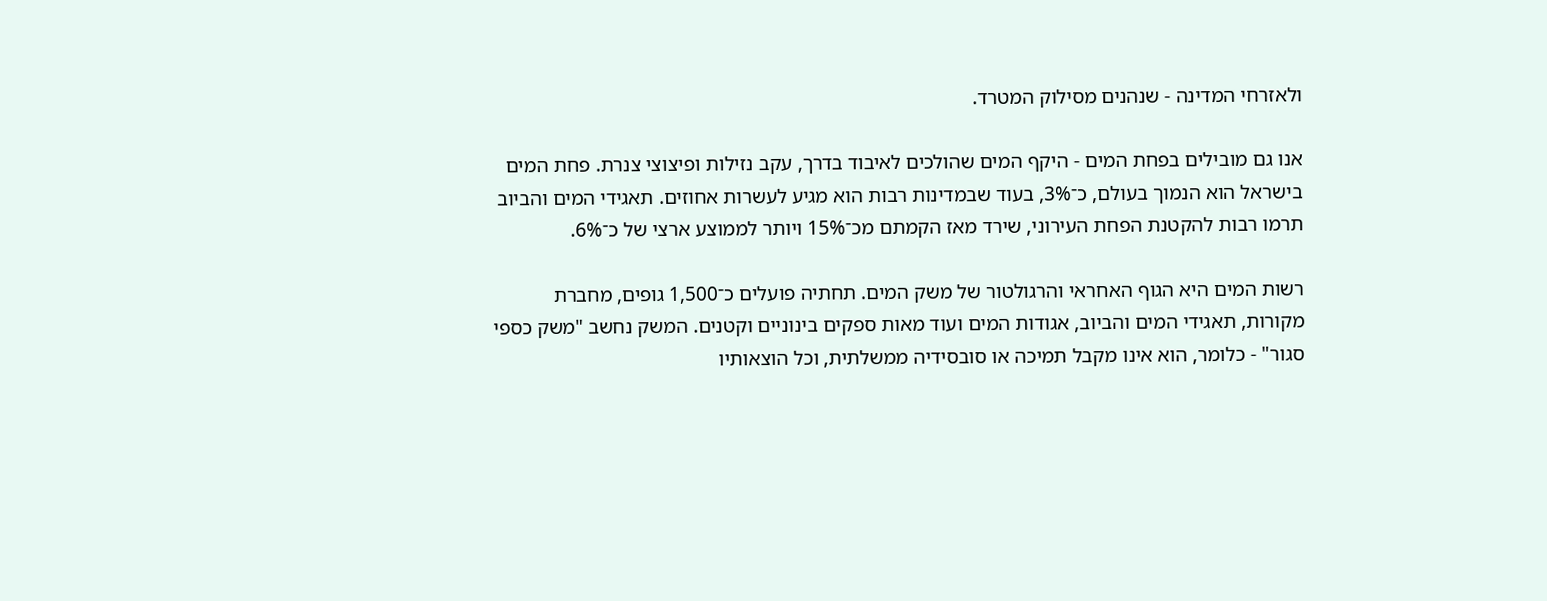ולאזרחי המדינה - שנהנים מסילוק המטרד.

אנו גם מובילים בפחת המים - היקף המים שהולכים לאיבוד בדרך, עקב נזילות ופיצוצי צנרת. פחת המים בישראל הוא הנמוך בעולם, כ־3%, בעוד שבמדינות רבות הוא מגיע לעשרות אחוזים. תאגידי המים והביוב תרמו רבות להקטנת הפחת העירוני, שירד מאז הקמתם מכ־15% ויותר לממוצע ארצי של כ־6%.

רשות המים היא הגוף האחראי והרגולטור של משק המים. תחתיה פועלים כ־1,500 גופים, מחברת מקורות, תאגידי המים והביוב, אגודות המים ועוד מאות ספקים בינוניים וקטנים. המשק נחשב "משק כספי סגור" - כלומר, הוא אינו מקבל תמיכה או סובסידיה ממשלתית, וכל הוצאותיו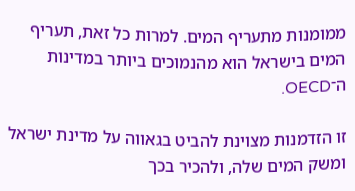ממומנות מתעריף המים. למרות כל זאת, תעריף המים בישראל הוא מהנמוכים ביותר במדינות ה־OECD.

זו הזדמנות מצוינת להביט בגאווה על מדינת ישראל ומשק המים שלה, ולהכיר בכך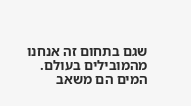שגם בתחום זה אנחנו מהמובילים בעולם. המים הם משאב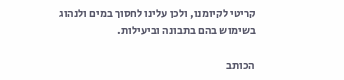קריטי לקיומנו, ולכן עלינו לחסוך במים ולנהוג בשימוש בהם בתבונה וביעילות.

הכותב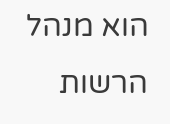הוא מנהל הרשות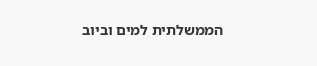הממשלתית למים וביוב